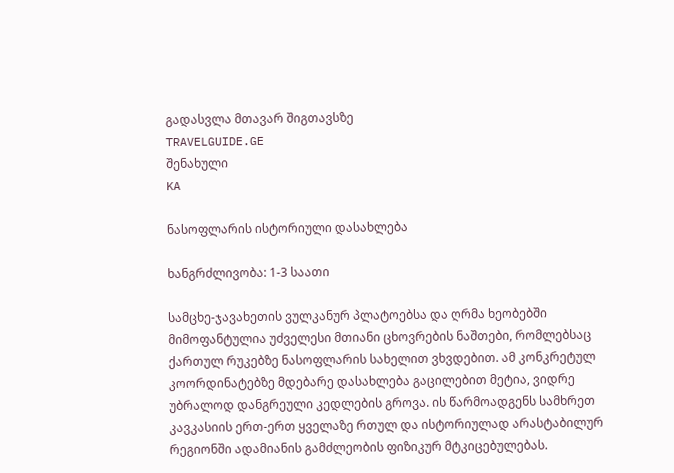გადასვლა მთავარ შიგთავსზე
TRAVELGUIDE.GE
შენახული
KA

ნასოფლარის ისტორიული დასახლება

ხანგრძლივობა: 1-3 საათი

სამცხე-ჯავახეთის ვულკანურ პლატოებსა და ღრმა ხეობებში მიმოფანტულია უძველესი მთიანი ცხოვრების ნაშთები, რომლებსაც ქართულ რუკებზე ნასოფლარის სახელით ვხვდებით. ამ კონკრეტულ კოორდინატებზე მდებარე დასახლება გაცილებით მეტია, ვიდრე უბრალოდ დანგრეული კედლების გროვა. ის წარმოადგენს სამხრეთ კავკასიის ერთ-ერთ ყველაზე რთულ და ისტორიულად არასტაბილურ რეგიონში ადამიანის გამძლეობის ფიზიკურ მტკიცებულებას.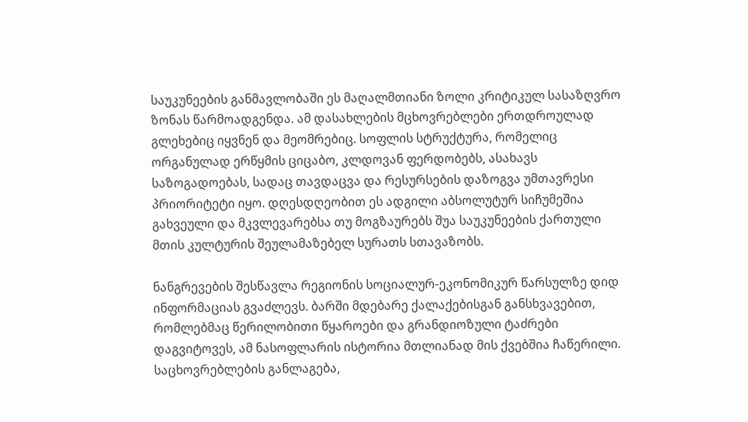საუკუნეების განმავლობაში ეს მაღალმთიანი ზოლი კრიტიკულ სასაზღვრო ზონას წარმოადგენდა. ამ დასახლების მცხოვრებლები ერთდროულად გლეხებიც იყვნენ და მეომრებიც. სოფლის სტრუქტურა, რომელიც ორგანულად ერწყმის ციცაბო, კლდოვან ფერდობებს, ასახავს საზოგადოებას, სადაც თავდაცვა და რესურსების დაზოგვა უმთავრესი პრიორიტეტი იყო. დღესდღეობით ეს ადგილი აბსოლუტურ სიჩუმეშია გახვეული და მკვლევარებსა თუ მოგზაურებს შუა საუკუნეების ქართული მთის კულტურის შეულამაზებელ სურათს სთავაზობს.

ნანგრევების შესწავლა რეგიონის სოციალურ-ეკონომიკურ წარსულზე დიდ ინფორმაციას გვაძლევს. ბარში მდებარე ქალაქებისგან განსხვავებით, რომლებმაც წერილობითი წყაროები და გრანდიოზული ტაძრები დაგვიტოვეს, ამ ნასოფლარის ისტორია მთლიანად მის ქვებშია ჩაწერილი. საცხოვრებლების განლაგება,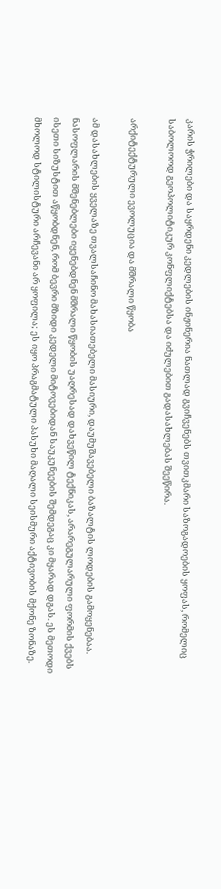კარის ჭრილები და საყრდენი კედლების ინჟინერია ნათლად გვიჩვენებს თვითკმარი საზოგადოების ყოფას, რომელიც საბოლოოდ გეოპოლიტიკურ კონფლიქტებსა და იძულებით გადასახლებას შეეწირა.

არქიტექტურული ევოლუცია და მშრალი წყობა

ამ დასახლების ყველაზე თვალსაჩინო მახასიათებელი მასიური, დაუმუშავებელი ბაზალტის ლოდების გამოყენებაა. ნასოფლარის მშენებლები იყენებდნენ მშრალი წყობის უაღრესად დახვეწილ ტექნიკას, არარეგულარული ფორმის ქვებს ისეთი სიზუსტით აწყობდნენ, რომ ბევრი მზიდი კედელი მიტოვებიდან საუკუნეების შემდეგაც კი მყარად დგას. ეს მეთოდი მხოლოდ სტილისტური არჩევანი არ ყოფილა; ეს იყო პრაგმატული პასუხი მაღალი სეისმური აქტივობის მქონე ზონაზე.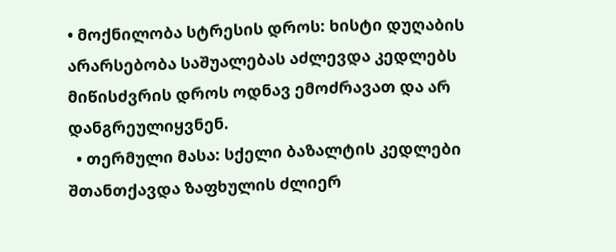• მოქნილობა სტრესის დროს: ხისტი დუღაბის არარსებობა საშუალებას აძლევდა კედლებს მიწისძვრის დროს ოდნავ ემოძრავათ და არ დანგრეულიყვნენ.
  • თერმული მასა: სქელი ბაზალტის კედლები შთანთქავდა ზაფხულის ძლიერ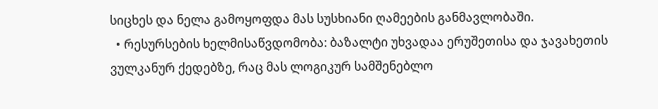სიცხეს და ნელა გამოყოფდა მას სუსხიანი ღამეების განმავლობაში.
  • რესურსების ხელმისაწვდომობა: ბაზალტი უხვადაა ერუშეთისა და ჯავახეთის ვულკანურ ქედებზე, რაც მას ლოგიკურ სამშენებლო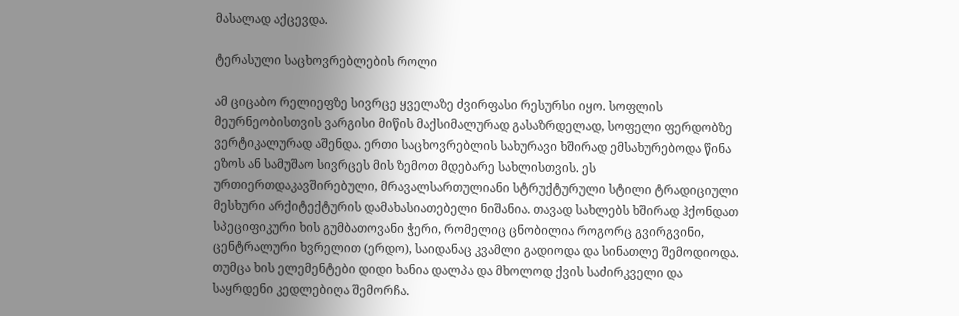მასალად აქცევდა.

ტერასული საცხოვრებლების როლი

ამ ციცაბო რელიეფზე სივრცე ყველაზე ძვირფასი რესურსი იყო. სოფლის მეურნეობისთვის ვარგისი მიწის მაქსიმალურად გასაზრდელად, სოფელი ფერდობზე ვერტიკალურად აშენდა. ერთი საცხოვრებლის სახურავი ხშირად ემსახურებოდა წინა ეზოს ან სამუშაო სივრცეს მის ზემოთ მდებარე სახლისთვის. ეს ურთიერთდაკავშირებული, მრავალსართულიანი სტრუქტურული სტილი ტრადიციული მესხური არქიტექტურის დამახასიათებელი ნიშანია. თავად სახლებს ხშირად ჰქონდათ სპეციფიკური ხის გუმბათოვანი ჭერი, რომელიც ცნობილია როგორც გვირგვინი, ცენტრალური ხვრელით (ერდო), საიდანაც კვამლი გადიოდა და სინათლე შემოდიოდა. თუმცა ხის ელემენტები დიდი ხანია დალპა და მხოლოდ ქვის საძირკველი და საყრდენი კედლებიღა შემორჩა.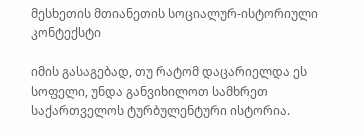მესხეთის მთიანეთის სოციალურ-ისტორიული კონტექსტი

იმის გასაგებად, თუ რატომ დაცარიელდა ეს სოფელი, უნდა განვიხილოთ სამხრეთ საქართველოს ტურბულენტური ისტორია.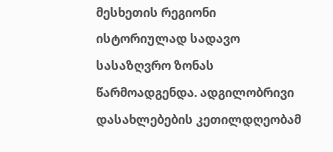მესხეთის რეგიონი ისტორიულად სადავო სასაზღვრო ზონას წარმოადგენდა. ადგილობრივი დასახლებების კეთილდღეობამ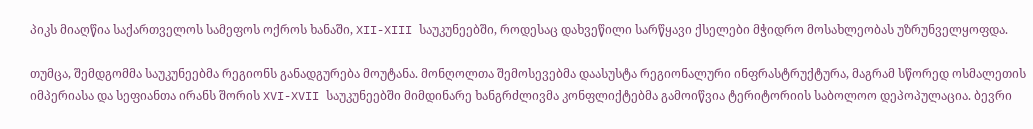პიკს მიაღწია საქართველოს სამეფოს ოქროს ხანაში, XII-XIII საუკუნეებში, როდესაც დახვეწილი სარწყავი ქსელები მჭიდრო მოსახლეობას უზრუნველყოფდა.

თუმცა, შემდგომმა საუკუნეებმა რეგიონს განადგურება მოუტანა. მონღოლთა შემოსევებმა დაასუსტა რეგიონალური ინფრასტრუქტურა, მაგრამ სწორედ ოსმალეთის იმპერიასა და სეფიანთა ირანს შორის XVI-XVII საუკუნეებში მიმდინარე ხანგრძლივმა კონფლიქტებმა გამოიწვია ტერიტორიის საბოლოო დეპოპულაცია. ბევრი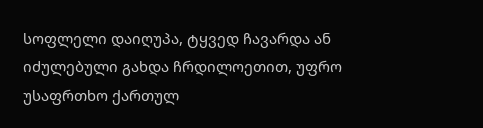სოფლელი დაიღუპა, ტყვედ ჩავარდა ან იძულებული გახდა ჩრდილოეთით, უფრო უსაფრთხო ქართულ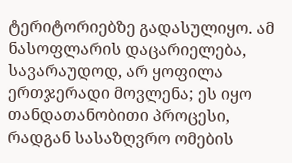ტერიტორიებზე გადასულიყო. ამ ნასოფლარის დაცარიელება, სავარაუდოდ, არ ყოფილა ერთჯერადი მოვლენა; ეს იყო თანდათანობითი პროცესი, რადგან სასაზღვრო ომების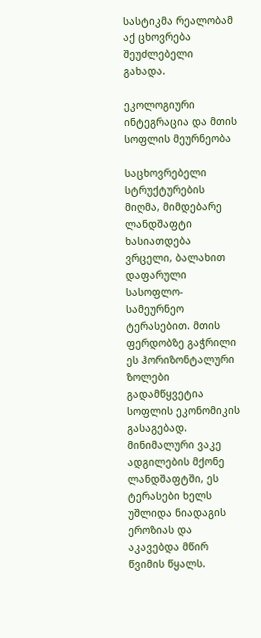სასტიკმა რეალობამ აქ ცხოვრება შეუძლებელი გახადა.

ეკოლოგიური ინტეგრაცია და მთის სოფლის მეურნეობა

საცხოვრებელი სტრუქტურების მიღმა, მიმდებარე ლანდშაფტი ხასიათდება ვრცელი, ბალახით დაფარული სასოფლო-სამეურნეო ტერასებით. მთის ფერდობზე გაჭრილი ეს ჰორიზონტალური ზოლები გადამწყვეტია სოფლის ეკონომიკის გასაგებად. მინიმალური ვაკე ადგილების მქონე ლანდშაფტში, ეს ტერასები ხელს უშლიდა ნიადაგის ეროზიას და აკავებდა მწირ წვიმის წყალს.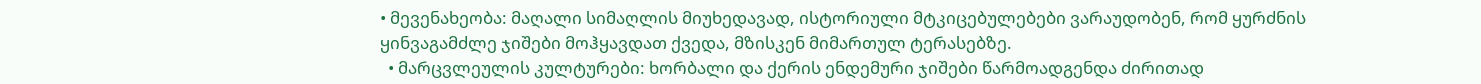• მევენახეობა: მაღალი სიმაღლის მიუხედავად, ისტორიული მტკიცებულებები ვარაუდობენ, რომ ყურძნის ყინვაგამძლე ჯიშები მოჰყავდათ ქვედა, მზისკენ მიმართულ ტერასებზე.
  • მარცვლეულის კულტურები: ხორბალი და ქერის ენდემური ჯიშები წარმოადგენდა ძირითად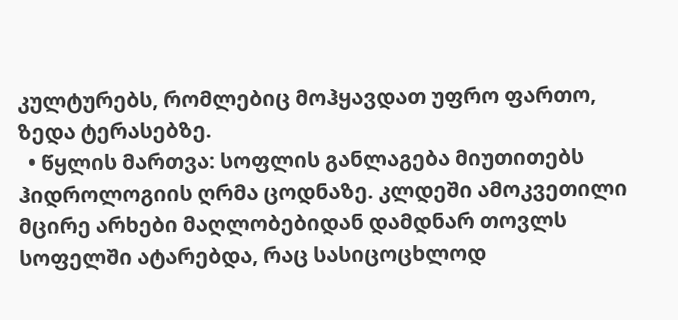კულტურებს, რომლებიც მოჰყავდათ უფრო ფართო, ზედა ტერასებზე.
  • წყლის მართვა: სოფლის განლაგება მიუთითებს ჰიდროლოგიის ღრმა ცოდნაზე. კლდეში ამოკვეთილი მცირე არხები მაღლობებიდან დამდნარ თოვლს სოფელში ატარებდა, რაც სასიცოცხლოდ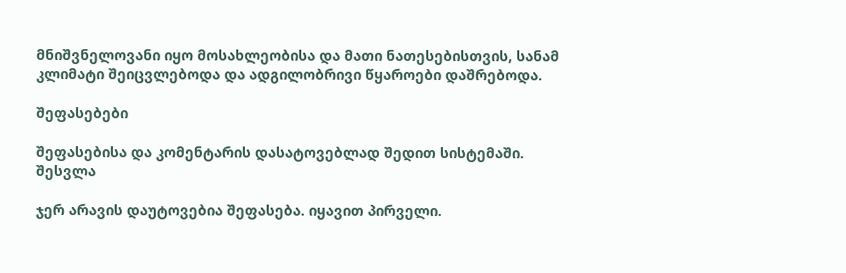მნიშვნელოვანი იყო მოსახლეობისა და მათი ნათესებისთვის, სანამ კლიმატი შეიცვლებოდა და ადგილობრივი წყაროები დაშრებოდა.

შეფასებები

შეფასებისა და კომენტარის დასატოვებლად შედით სისტემაში. შესვლა

ჯერ არავის დაუტოვებია შეფასება. იყავით პირველი.